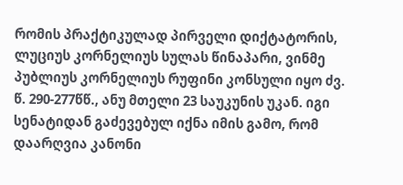რომის პრაქტიკულად პირველი დიქტატორის, ლუციუს კორნელიუს სულას წინაპარი, ვინმე პუბლიუს კორნელიუს რუფინი კონსული იყო ძვ. წ. 290-277წწ., ანუ მთელი 23 საუკუნის უკან. იგი სენატიდან გაძევებულ იქნა იმის გამო, რომ დაარღვია კანონი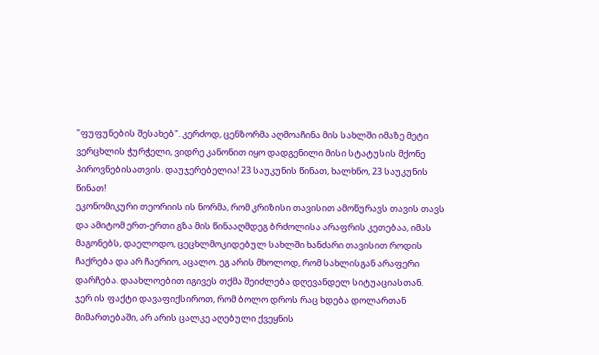"ფუფუნების შესახებ". კერძოდ, ცენზორმა აღმოაჩინა მის სახლში იმაზე მეტი ვერცხლის ჭურჭელი, ვიდრე კანონით იყო დადგენილი მისი სტატუსის მქონე პიროვნებისათვის. დაუჯერებელია! 23 საუკუნის წინათ, ხალხნო, 23 საუკუნის წინათ!
ეკონომიკური თეორიის ის ნორმა, რომ კრიზისი თავისით ამოწურავს თავის თავს და ამიტომ ერთ-ერთი გზა მის წინააღმდეგ ბრძოლისა არაფრის კეთებაა, იმას მაგონებს, დაელოდო, ცეცხლმოკიდებულ სახლში ხანძარი თავისით როდის ჩაქრება და არ ჩაერიო, აცალო. ეგ არის მხოლოდ, რომ სახლისგან არაფერი დარჩება. დაახლოებით იგივეს თქმა შეიძლება დღევანდელ სიტუაციასთან.
ჯერ ის ფაქტი დავაფიქსიროთ, რომ ბოლო დროს რაც ხდება დოლართან მიმართებაში, არ არის ცალკე აღებული ქვეყნის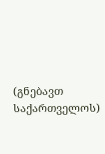(გნებავთ საქართველოს)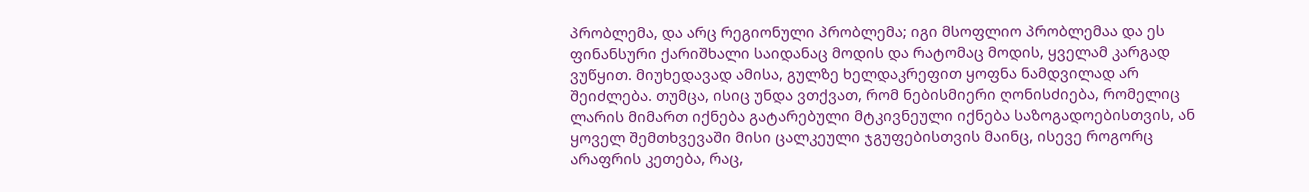პრობლემა, და არც რეგიონული პრობლემა; იგი მსოფლიო პრობლემაა და ეს ფინანსური ქარიშხალი საიდანაც მოდის და რატომაც მოდის, ყველამ კარგად ვუწყით. მიუხედავად ამისა, გულზე ხელდაკრეფით ყოფნა ნამდვილად არ შეიძლება. თუმცა, ისიც უნდა ვთქვათ, რომ ნებისმიერი ღონისძიება, რომელიც ლარის მიმართ იქნება გატარებული მტკივნეული იქნება საზოგადოებისთვის, ან ყოველ შემთხვევაში მისი ცალკეული ჯგუფებისთვის მაინც, ისევე როგორც არაფრის კეთება, რაც,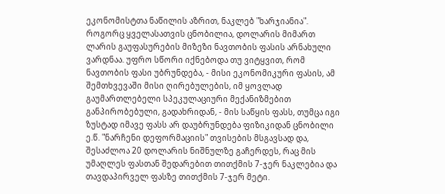ეკონომისტთა ნაწილის აზრით, ნაკლებ "ხარჯიანია".
როგორც ყველასათვის ცნობილია, დოლარის მიმართ ლარის გაუფასურების მიზეზი ნავთობის ფასის არნახული ვარდნაა. უფრო სწორი იქნებოდა თუ ვიტყვით, რომ ნავთობის ფასი უბრუნდება, - მისი ეკონომიკური ფასის, ამ შემთხვევაში მისი ღირებულების, იმ ყოვლად გაუმართლებელი სპეკულაციური მექანიზმებით განპირობებული, გადახრიდან, - მის საწყის ფასს, თუმცა იგი ზუსტად იმავე ფასს არ დაუბრუნდება ფიზიკიდან ცნობილი ე.წ. "ნარჩენი დეფორმაციის" თვისების მსგავსად და, შესაძლოა 20 დოლარის ნიშნულზე გაჩერდეს, რაც მის უმაღლეს ფასთან შედარებით თითქმის 7-ჯერ ნაკლებია და თავდაპირველ ფასზე თითქმის 7-ჯერ მეტი.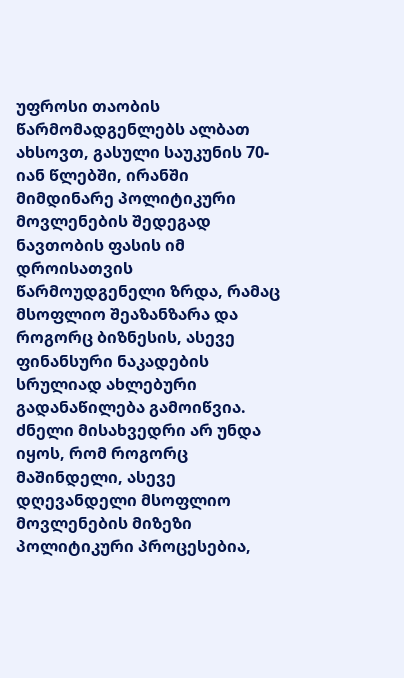უფროსი თაობის წარმომადგენლებს ალბათ ახსოვთ, გასული საუკუნის 70-იან წლებში, ირანში მიმდინარე პოლიტიკური მოვლენების შედეგად ნავთობის ფასის იმ დროისათვის წარმოუდგენელი ზრდა, რამაც მსოფლიო შეაზანზარა და როგორც ბიზნესის, ასევე ფინანსური ნაკადების სრულიად ახლებური გადანაწილება გამოიწვია.
ძნელი მისახვედრი არ უნდა იყოს, რომ როგორც მაშინდელი, ასევე დღევანდელი მსოფლიო მოვლენების მიზეზი პოლიტიკური პროცესებია,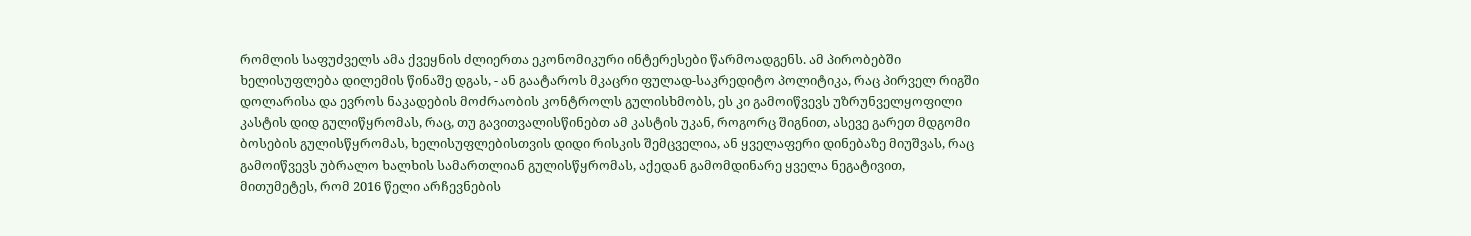რომლის საფუძველს ამა ქვეყნის ძლიერთა ეკონომიკური ინტერესები წარმოადგენს. ამ პირობებში ხელისუფლება დილემის წინაშე დგას, - ან გაატაროს მკაცრი ფულად-საკრედიტო პოლიტიკა, რაც პირველ რიგში დოლარისა და ევროს ნაკადების მოძრაობის კონტროლს გულისხმობს, ეს კი გამოიწვევს უზრუნველყოფილი კასტის დიდ გულიწყრომას, რაც, თუ გავითვალისწინებთ ამ კასტის უკან, როგორც შიგნით, ასევე გარეთ მდგომი ბოსების გულისწყრომას, ხელისუფლებისთვის დიდი რისკის შემცველია, ან ყველაფერი დინებაზე მიუშვას, რაც გამოიწვევს უბრალო ხალხის სამართლიან გულისწყრომას, აქედან გამომდინარე ყველა ნეგატივით, მითუმეტეს, რომ 2016 წელი არჩევნების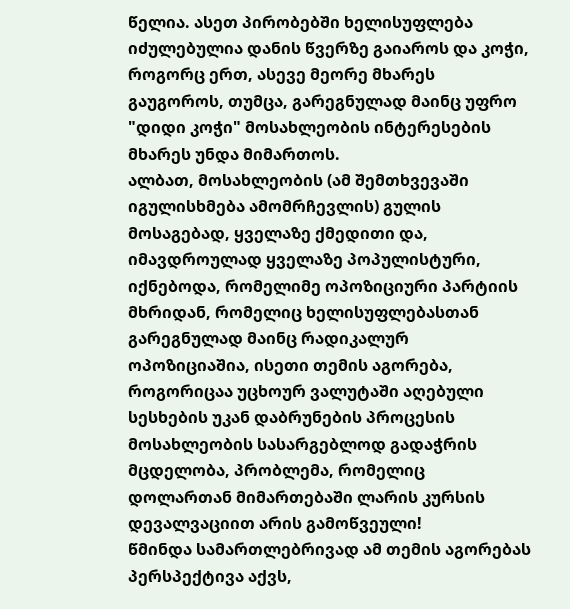წელია. ასეთ პირობებში ხელისუფლება იძულებულია დანის წვერზე გაიაროს და კოჭი, როგორც ერთ, ასევე მეორე მხარეს გაუგოროს, თუმცა, გარეგნულად მაინც უფრო "დიდი კოჭი" მოსახლეობის ინტერესების მხარეს უნდა მიმართოს.
ალბათ, მოსახლეობის (ამ შემთხვევაში იგულისხმება ამომრჩევლის) გულის მოსაგებად, ყველაზე ქმედითი და, იმავდროულად ყველაზე პოპულისტური, იქნებოდა, რომელიმე ოპოზიციური პარტიის მხრიდან, რომელიც ხელისუფლებასთან გარეგნულად მაინც რადიკალურ ოპოზიციაშია, ისეთი თემის აგორება, როგორიცაა უცხოურ ვალუტაში აღებული სესხების უკან დაბრუნების პროცესის მოსახლეობის სასარგებლოდ გადაჭრის მცდელობა, პრობლემა, რომელიც დოლართან მიმართებაში ლარის კურსის დევალვაციით არის გამოწვეული!
წმინდა სამართლებრივად ამ თემის აგორებას პერსპექტივა აქვს,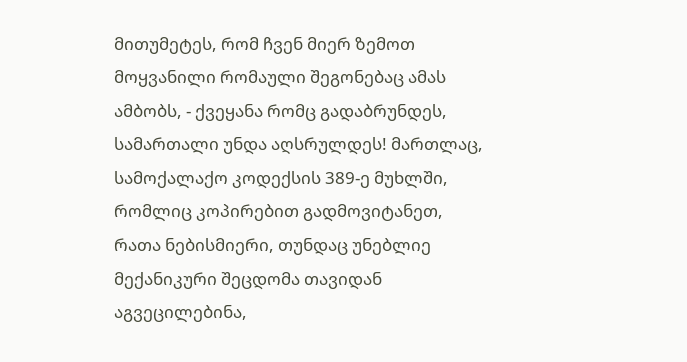მითუმეტეს, რომ ჩვენ მიერ ზემოთ მოყვანილი რომაული შეგონებაც ამას ამბობს, - ქვეყანა რომც გადაბრუნდეს, სამართალი უნდა აღსრულდეს! მართლაც, სამოქალაქო კოდექსის 389-ე მუხლში, რომლიც კოპირებით გადმოვიტანეთ, რათა ნებისმიერი, თუნდაც უნებლიე მექანიკური შეცდომა თავიდან აგვეცილებინა,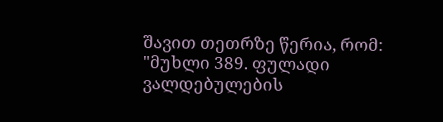შავით თეთრზე წერია, რომ:
"მუხლი 389. ფულადი ვალდებულების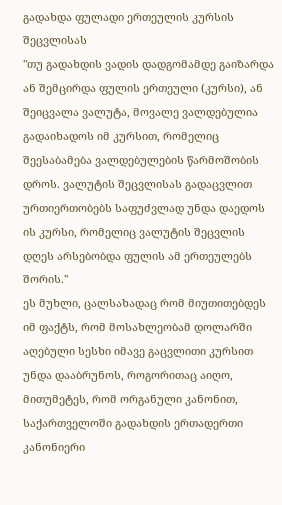გადახდა ფულადი ერთეულის კურსის შეცვლისას
"თუ გადახდის ვადის დადგომამდე გაიზარდა ან შემცირდა ფულის ერთეული (კურსი), ან შეიცვალა ვალუტა, მოვალე ვალდებულია გადაიხადოს იმ კურსით, რომელიც შეესაბამება ვალდებულების წარმოშობის დროს. ვალუტის შეცვლისას გადაცვლით ურთიერთობებს საფუძვლად უნდა დაედოს ის კურსი, რომელიც ვალუტის შეცვლის დღეს არსებობდა ფულის ამ ერთეულებს შორის."
ეს მუხლი, ცალსახადაც რომ მიუთითებდეს იმ ფაქტს, რომ მოსახლეობამ დოლარში აღებული სესხი იმავე გაცვლითი კურსით უნდა დააბრუნოს, როგორითაც აიღო, მითუმეტეს, რომ ორგანული კანონით, საქართველოში გადახდის ერთადერთი კანონიერი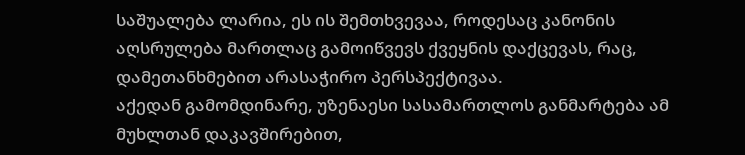საშუალება ლარია, ეს ის შემთხვევაა, როდესაც კანონის აღსრულება მართლაც გამოიწვევს ქვეყნის დაქცევას, რაც, დამეთანხმებით არასაჭირო პერსპექტივაა.
აქედან გამომდინარე, უზენაესი სასამართლოს განმარტება ამ მუხლთან დაკავშირებით,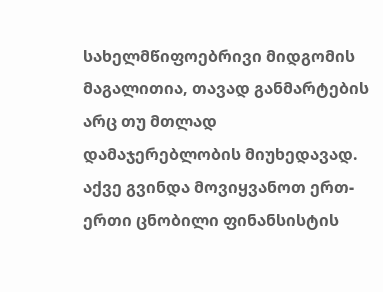სახელმწიფოებრივი მიდგომის მაგალითია, თავად განმარტების არც თუ მთლად დამაჯერებლობის მიუხედავად.
აქვე გვინდა მოვიყვანოთ ერთ-ერთი ცნობილი ფინანსისტის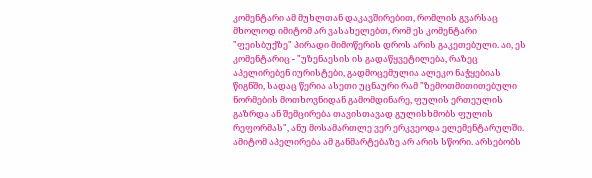კომენტარი ამ მუხლთან დაკავშირებით, რომლის გვარსაც მხოლოდ იმიტომ არ ვასახელებთ, რომ ეს კომენტარი "ფეისბუქზე" პირადი მიმოწერის დროს არის გაკეთებული. აი, ეს კომენტარიც - "უზენაესის ის გადაწყვეტილება, რაზეც აპელირებენ იურისტები, გადმოცემულია ალეკო ნაჭყებიას წიგნში, სადაც წერია ასეთი უცნაური რამ "ზემოთმითითებული ნორმების მოთხოვნიდან გამომდინარე, ფულის ერთეულის გაზრდა ან შემცირება თავისთავად გულისხმობს ფულის რეფორმას", ანუ მოსამართლე ვერ ერკვეოდა ელემენტარულში. ამიტომ აპელირება ამ განმარტებაზე არ არის სწორი. არსებობს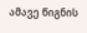ამავე წიგნის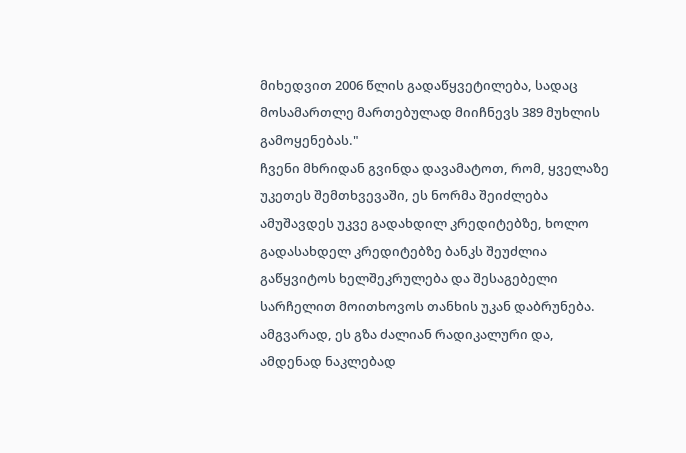მიხედვით 2006 წლის გადაწყვეტილება, სადაც მოსამართლე მართებულად მიიჩნევს 389 მუხლის გამოყენებას."
ჩვენი მხრიდან გვინდა დავამატოთ, რომ, ყველაზე უკეთეს შემთხვევაში, ეს ნორმა შეიძლება ამუშავდეს უკვე გადახდილ კრედიტებზე, ხოლო გადასახდელ კრედიტებზე ბანკს შეუძლია გაწყვიტოს ხელშეკრულება და შესაგებელი სარჩელით მოითხოვოს თანხის უკან დაბრუნება.
ამგვარად, ეს გზა ძალიან რადიკალური და, ამდენად ნაკლებად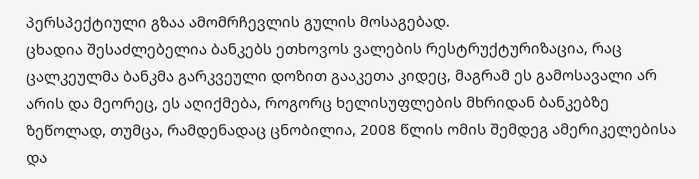პერსპექტიული გზაა ამომრჩევლის გულის მოსაგებად.
ცხადია შესაძლებელია ბანკებს ეთხოვოს ვალების რესტრუქტურიზაცია, რაც ცალკეულმა ბანკმა გარკვეული დოზით გააკეთა კიდეც, მაგრამ ეს გამოსავალი არ არის და მეორეც, ეს აღიქმება, როგორც ხელისუფლების მხრიდან ბანკებზე ზეწოლად, თუმცა, რამდენადაც ცნობილია, 2008 წლის ომის შემდეგ ამერიკელებისა და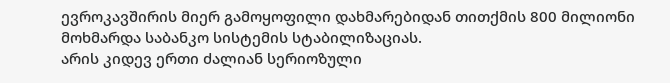ევროკავშირის მიერ გამოყოფილი დახმარებიდან თითქმის 800 მილიონი მოხმარდა საბანკო სისტემის სტაბილიზაციას.
არის კიდევ ერთი ძალიან სერიოზული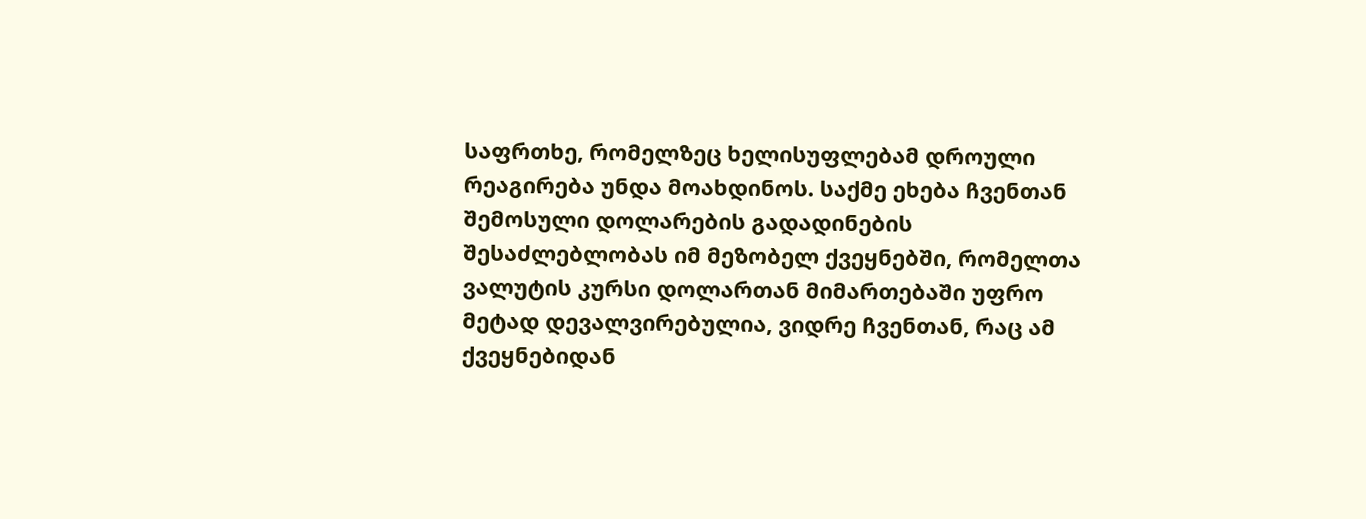საფრთხე, რომელზეც ხელისუფლებამ დროული რეაგირება უნდა მოახდინოს. საქმე ეხება ჩვენთან შემოსული დოლარების გადადინების შესაძლებლობას იმ მეზობელ ქვეყნებში, რომელთა ვალუტის კურსი დოლართან მიმართებაში უფრო მეტად დევალვირებულია, ვიდრე ჩვენთან, რაც ამ ქვეყნებიდან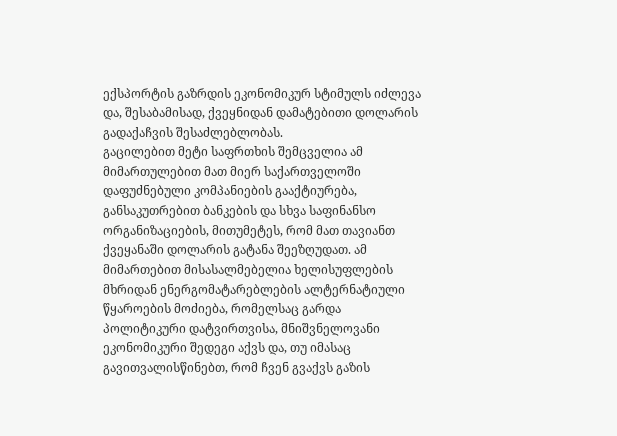ექსპორტის გაზრდის ეკონომიკურ სტიმულს იძლევა და, შესაბამისად, ქვეყნიდან დამატებითი დოლარის გადაქაჩვის შესაძლებლობას.
გაცილებით მეტი საფრთხის შემცველია ამ მიმართულებით მათ მიერ საქართველოში დაფუძნებული კომპანიების გააქტიურება, განსაკუთრებით ბანკების და სხვა საფინანსო ორგანიზაციების, მითუმეტეს, რომ მათ თავიანთ ქვეყანაში დოლარის გატანა შეეზღუდათ. ამ მიმართებით მისასალმებელია ხელისუფლების მხრიდან ენერგომატარებლების ალტერნატიული წყაროების მოძიება, რომელსაც გარდა პოლიტიკური დატვირთვისა, მნიშვნელოვანი ეკონომიკური შედეგი აქვს და, თუ იმასაც გავითვალისწინებთ, რომ ჩვენ გვაქვს გაზის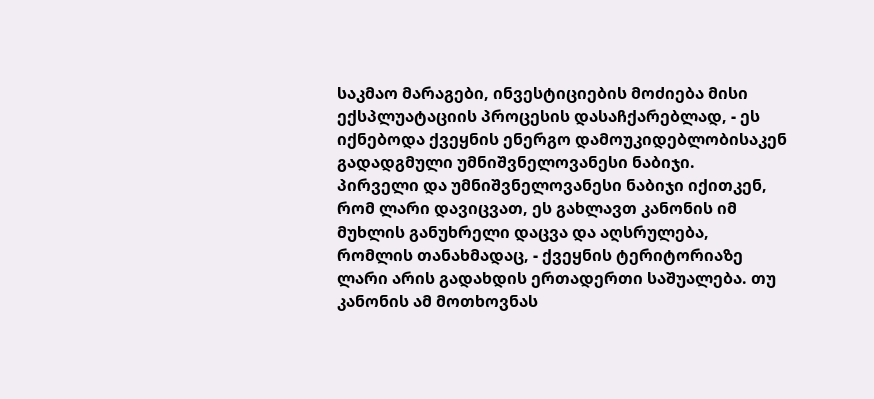საკმაო მარაგები, ინვესტიციების მოძიება მისი ექსპლუატაციის პროცესის დასაჩქარებლად, - ეს იქნებოდა ქვეყნის ენერგო დამოუკიდებლობისაკენ გადადგმული უმნიშვნელოვანესი ნაბიჯი.
პირველი და უმნიშვნელოვანესი ნაბიჯი იქითკენ, რომ ლარი დავიცვათ, ეს გახლავთ კანონის იმ მუხლის განუხრელი დაცვა და აღსრულება, რომლის თანახმადაც, - ქვეყნის ტერიტორიაზე ლარი არის გადახდის ერთადერთი საშუალება. თუ კანონის ამ მოთხოვნას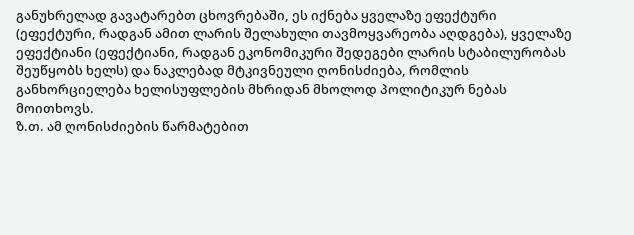განუხრელად გავატარებთ ცხოვრებაში, ეს იქნება ყველაზე ეფექტური (ეფექტური, რადგან ამით ლარის შელახული თავმოყვარეობა აღდგება), ყველაზე ეფექტიანი (ეფექტიანი, რადგან ეკონომიკური შედეგები ლარის სტაბილურობას შეუწყობს ხელს) და ნაკლებად მტკივნეული ღონისძიება, რომლის განხორციელება ხელისუფლების მხრიდან მხოლოდ პოლიტიკურ ნებას მოითხოვს.
ზ.თ. ამ ღონისძიების წარმატებით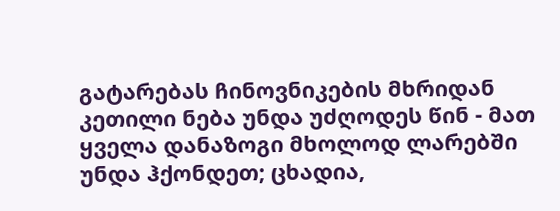გატარებას ჩინოვნიკების მხრიდან კეთილი ნება უნდა უძღოდეს წინ - მათ ყველა დანაზოგი მხოლოდ ლარებში უნდა ჰქონდეთ; ცხადია,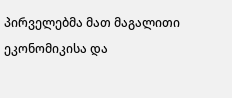პირველებმა მათ მაგალითი ეკონომიკისა და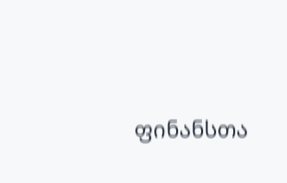ფინანსთა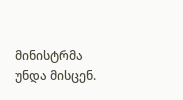მინისტრმა უნდა მისცენ.